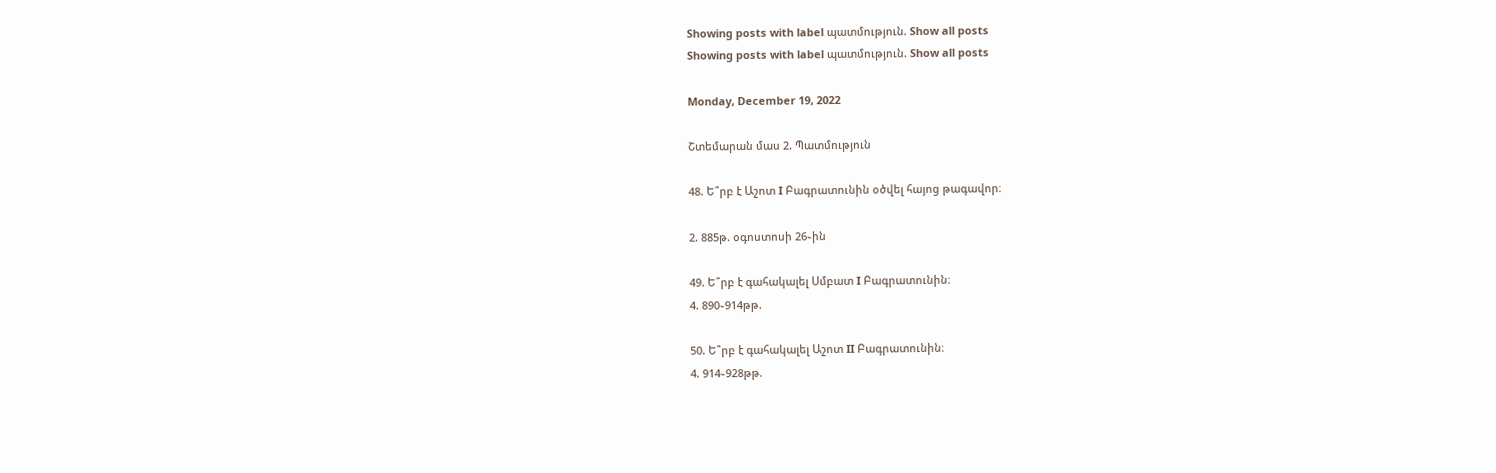Showing posts with label պատմություն. Show all posts
Showing posts with label պատմություն. Show all posts

Monday, December 19, 2022

Շտեմարան մաս 2. Պատմություն

48. Ե՞րբ է Աշոտ I Բագրատունին օծվել հայոց թագավոր։

2. 885թ. օգոստոսի 26֊ին

49. Ե՞րբ է գահակալել Սմբատ I Բագրատունին։
4. 890֊914թթ.

50. Ե՞րբ է գահակալել Աշոտ II Բագրատունին։
4. 914֊928թթ.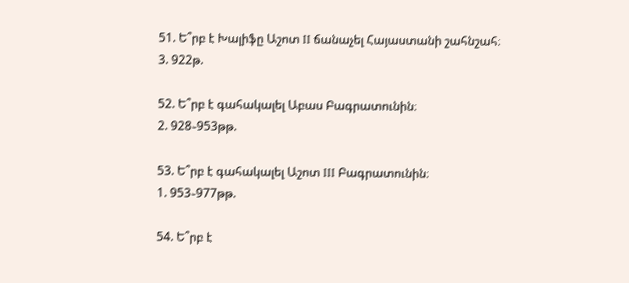51. Ե՞րբ է Խալիֆը Աշոտ II ճանաչել Հայաստանի շահնշահ։
3. 922թ.

52. Ե՞րբ է գահակալել Աբաս Բագրատունին։
2. 928֊953թթ.

53. Ե՞րբ է գահակալել Աշոտ III Բագրատունին։
1. 953֊977թթ.

54. Ե՞րբ է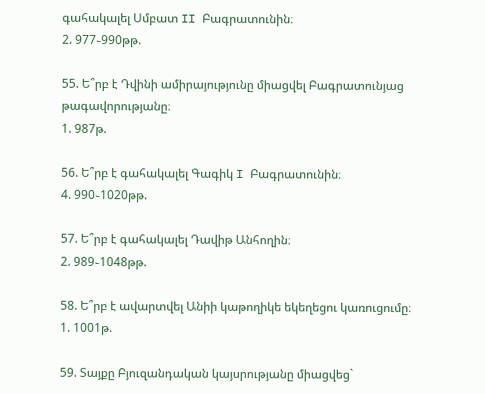գահակալել Սմբատ II Բագրատունին։
2. 977֊990թթ.

55. Ե՞րբ է Դվինի ամիրայությունը միացվել Բագրատունյաց թագավորությանը։
1. 987թ.

56. Ե՞րբ է գահակալել Գագիկ I Բագրատունին։
4. 990֊1020թթ.

57. Ե՞րբ է գահակալել Դավիթ Անհողին։
2. 989֊1048թթ.

58. Ե՞րբ է ավարտվել Անիի կաթողիկե եկեղեցու կառուցումը։
1. 1001թ.

59. Տայքը Բյուզանդական կայսրությանը միացվեց`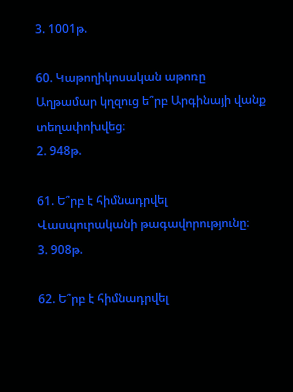3. 1001թ.

60. Կաթողիկոսական աթոռը Աղթամար կղզուց ե՞րբ Արգինայի վանք տեղափոխվեց։
2. 948թ.

61. Ե՞րբ է հիմնադրվել Վասպուրականի թագավորությունը։
3. 908թ.

62. Ե՞րբ է հիմնադրվել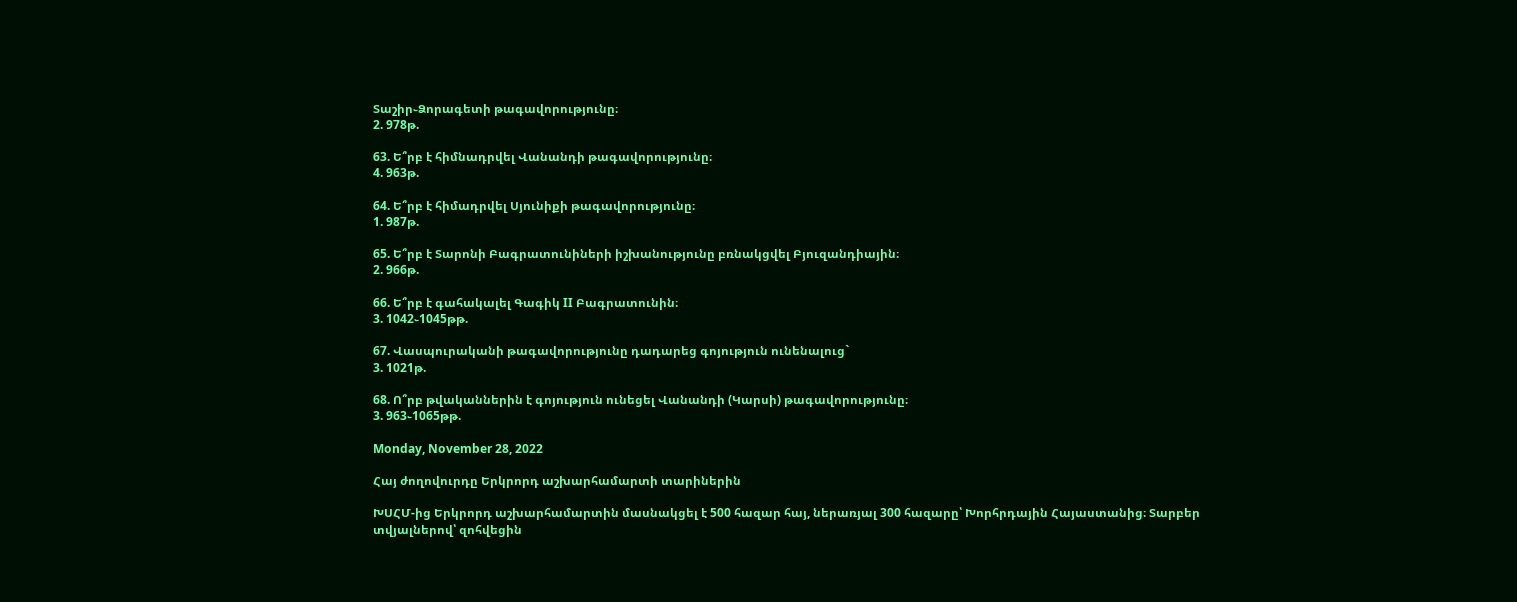Տաշիր֊Ձորագետի թագավորությունը։
2. 978թ.

63. Ե՞րբ է հիմնադրվել Վանանդի թագավորությունը։
4. 963թ.

64. Ե՞րբ է հիմադրվել Սյունիքի թագավորությունը։
1. 987թ.

65. Ե՞րբ է Տարոնի Բագրատունիների իշխանությունը բռնակցվել Բյուզանդիային։
2. 966թ.

66. Ե՞րբ է գահակալել Գագիկ II Բագրատունին։
3. 1042֊1045թթ.

67. Վասպուրականի թագավորությունը դադարեց գոյություն ունենալուց`
3. 1021թ.

68. Ո՞րբ թվականներին է գոյություն ունեցել Վանանդի (Կարսի) թագավորությունը։
3. 963֊1065թթ.

Monday, November 28, 2022

Հայ ժողովուրդը Երկրորդ աշխարհամարտի տարիներին

ԽՍՀՄ-ից Երկրորդ աշխարհամարտին մասնակցել է 500 հազար հայ, ներառյալ 300 հազարը՝ Խորհրդային Հայաստանից։ Տարբեր տվյալներով՝ զոհվեցին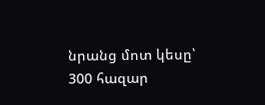նրանց մոտ կեսը՝ 300 հազար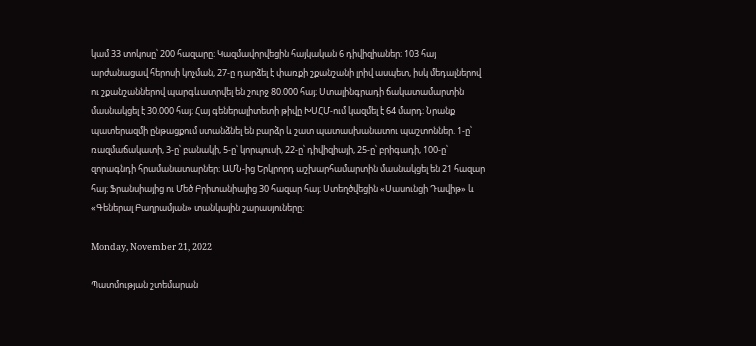կամ 33 տոկոսը՝ 200 հազարը։ Կազմավորվեցին հայկական 6 դիվիզիաներ։ 103 հայ արժանացավ հերոսի կոչման, 27-ը դարձել է փառքի շքանշանի լրիվ ասպետ, իսկ մեդալներով ու շքանշաններով պարգևատրվել են շուրջ 80.000 հայ։ Ստալինգրադի ճակատամարտին մասնակցել է 30.000 հայ։ Հայ գեներալիտետի թիվը ԽՍՀՄ-ում կազմել է 64 մարդ։ Նրանք պատերազմի ընթացքում ստանձնել են բարձր և շատ պատասխանատու պաշտոններ. 1-ը՝ ռազմաճակատի, 3-ը՝ բանակի, 5-ը՝ կորպուսի, 22-ը՝ դիվիզիայի, 25-ը՝ բրիգադի, 100-ը՝ զորագնդի հրամանատարներ։ ԱՄՆ-ից Երկրորդ աշխարհամարտին մասնակցել են 21 հազար հայ։ Ֆրանսիայից ու Մեծ Բրիտանիայից 30 հազար հայ։ Ստեղծվեցին «Սասունցի Դավիթ» և «Գեներալ Բաղրամյան» տանկային շարասյուները։

Monday, November 21, 2022

Պատմության շտեմարան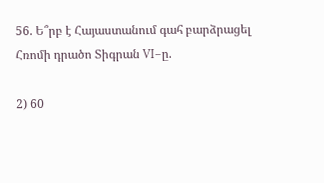56. Ե՞րբ է Հայաստանում գահ բարձրացել Հռոմի դրածո Տիգրան VI–ը.

2) 60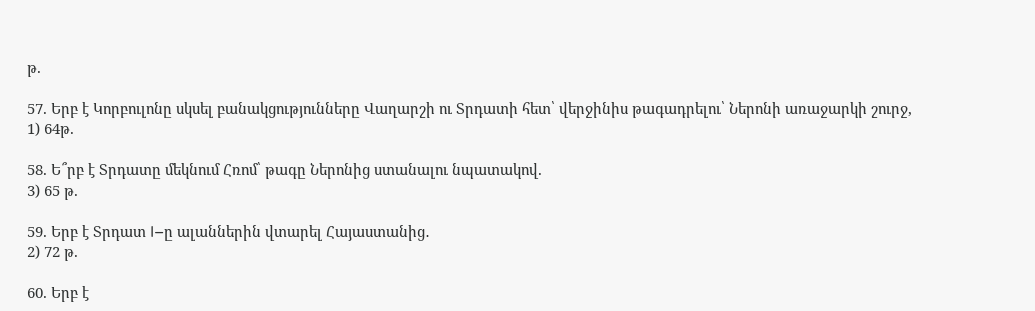թ.

57. Երբ է Կորբուլոնը սկսել բանակցությունները Վաղարշի ու Տրդատի հետ՝ վերջինիս թագադրելու՝ Ներոնի առաջարկի շուրջ,
1) 64թ.

58. Ե՞րբ է Տրդատը մեկնում Հռոմ՝ թագը Ներոնից ստանալու նպատակով.
3) 65 թ.

59. Երբ է Տրդատ I–ը ալաններին վտարել Հայաստանից․
2) 72 թ.

60. Երբ է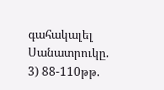գահակալել Սանատրուկը.
3) 88-110թթ.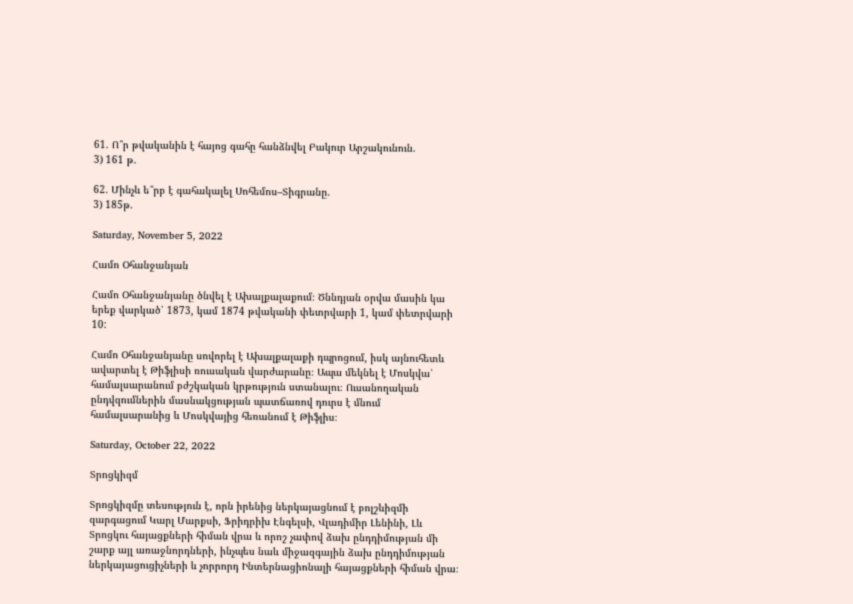61. Ո՞ր թվականին է հայոց գահը հանձնվել Բակուր Արշակունուն.
3) 161 թ.

62. Մինչև ե՞րբ է գահակալել Սոհեմոս–Տիգրանը.
3) 185թ.

Saturday, November 5, 2022

Համո Օհանջանյան

Համո Օհանջանյանը ծնվել է Ախալքալաքում։ Ծննդյան օրվա մասին կա երեք վարկած՝ 1873, կամ 1874 թվականի փետրվարի 1, կամ փետրվարի 10:

Համո Օհանջանյանը սովորել է Ախալքալաքի դպրոցում, իսկ այնուհետև ավարտել է Թիֆլիսի ռուսական վարժարանը։ Ապա մեկնել է Մոսկվա՝ համալսարանում բժշկական կրթություն ստանալու։ Ուսանողական ընդվզումներին մասնակցության պատճառով դուրս է մնում համալսարանից և Մոսկվայից հեռանում է Թիֆլիս։

Saturday, October 22, 2022

Տրոցկիզմ

Տրոցկիզմը տեսություն է, որն իրենից ներկայացնում է բոլշևիզմի զարգացում Կարլ Մարքսի, Ֆրիդրիխ Էնգելսի, Վլադիմիր Լենինի, Լև Տրոցկու հայացքների հիման վրա և որոշ չափով ձախ ընդդիմության մի շարք այլ առաջնորդների, ինչպես նաև միջազգային ձախ ընդդիմության ներկայացուցիչների և չորրորդ Ինտերնացիոնալի հայացքների հիման վրա։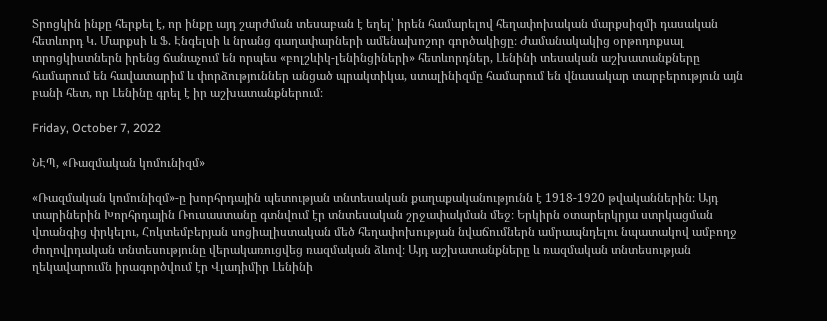Տրոցկին ինքը հերքել է, որ ինքը այդ շարժման տեսաբան է եղել՝ իրեն համարելով հեղափոխական մարքսիզմի դասական հետևորդ Կ. Մարքսի և Ֆ. Էնգելսի և նրանց գաղափարների ամենախոշոր գործակիցը։ Ժամանակակից օրթոդոքսալ տրոցկիստներն իրենց ճանաչում են որպես «բոլշևիկ-լենինցիների» հետևորդներ, Լենինի տեսական աշխատանքները համարում են հավատարիմ և փորձություններ անցած պրակտիկա, ստալինիզմը համարում են վնասակար տարբերություն այն բանի հետ, որ Լենինը գրել է իր աշխատանքներում։

Friday, October 7, 2022

ՆԷՊ, «Ռազմական կոմունիզմ»

«Ռազմական կոմունիզմ»-ը խորհրդային պետության տնտեսական քաղաքականությունն է 1918-1920 թվականներին։ Այդ տարիներին Խորհրդային Ռուսաստանը գտնվում էր տնտեսական շրջափակման մեջ։ Երկիրն օտարերկրյա ստրկացման վտանգից փրկելու, Հոկտեմբերյան սոցիալիստական մեծ հեղափոխության նվաճումներն ամրապնդելու նպատակով ամբողջ ժողովրդական տնտեսությունը վերակառուցվեց ռազմական ձևով։ Այդ աշխատանքները և ռազմական տնտեսության ղեկավարումն իրագործվում էր Վլադիմիր Լենինի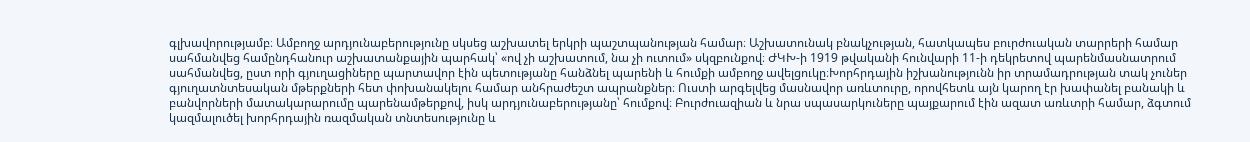գլխավորությամբ։ Ամբողջ արդյունաբերությունը սկսեց աշխատել երկրի պաշտպանության համար։ Աշխատունակ բնակչության, հատկապես բուրժուական տարրերի համար սահմանվեց համընդհանուր աշխատանքային պարհակ՝ «ով չի աշխատում, նա չի ուտում» սկզբունքով։ ԺԿԽ-ի 1919 թվականի հունվարի 11-ի դեկրետով պարենմասնատրում սահմանվեց, ըստ որի գյուղացիները պարտավոր էին պետությանը հանձնել պարենի և հումքի ամբողջ ավելցուկը։Խորհրդային իշխանությունն իր տրամադրության տակ չուներ գյուղատնտեսական մթերքների հետ փոխանակելու համար անհրաժեշտ ապրանքներ։ Ուստի արգելվեց մասնավոր առևտուրը, որովհետև այն կարող էր խափանել բանակի և բանվորների մատակարարումը պարենամթերքով, իսկ արդյունաբերությանը՝ հումքով։ Բուրժուազիան և նրա սպասարկուները պայքարում էին ազատ առևտրի համար, ձգտում կազմալուծել խորհրդային ռազմական տնտեսությունը և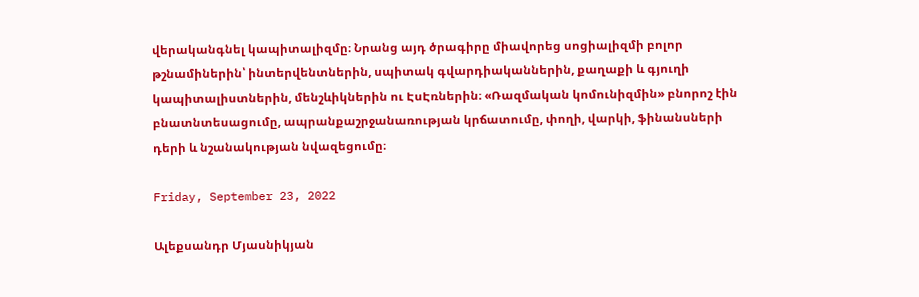վերականգնել կապիտալիզմը։ Նրանց այդ ծրագիրը միավորեց սոցիալիզմի բոլոր թշնամիներին՝ ինտերվենտներին, սպիտակ գվարդիականներին, քաղաքի և գյուղի կապիտալիստներին, մենշևիկներին ու ԷսԷռներին։ «Ռազմական կոմունիզմին» բնորոշ էին բնատնտեսացումը, ապրանքաշրջանառության կրճատումը, փողի, վարկի, ֆինանսների դերի և նշանակության նվազեցումը։

Friday, September 23, 2022

Ալեքսանդր Մյասնիկյան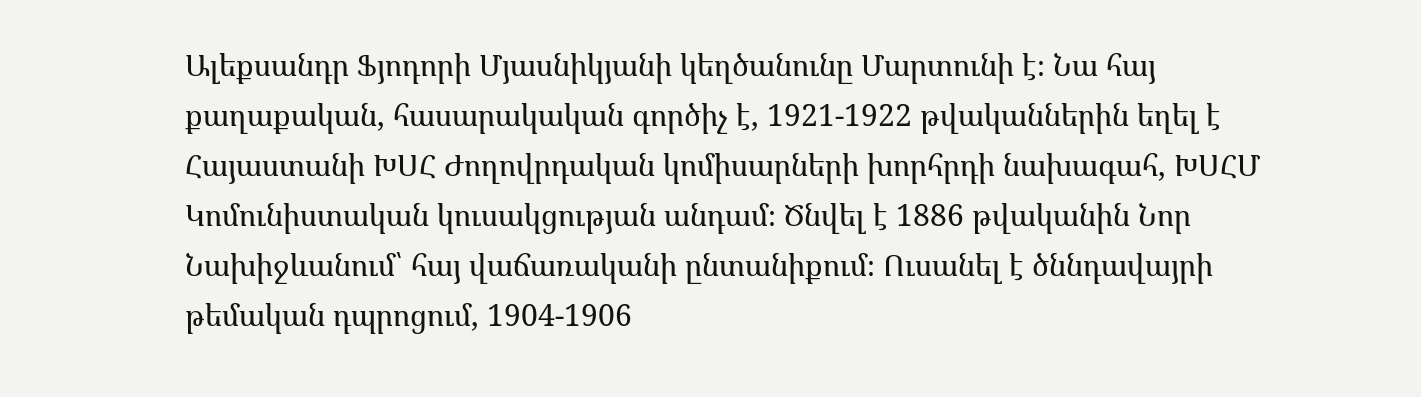Ալեքսանդր Ֆյոդորի Մյասնիկյանի կեղծանունը Մարտունի է։ Նա հայ քաղաքական, հասարակական գործիչ է, 1921-1922 թվականներին եղել է Հայաստանի ԽՍՀ Ժողովրդական կոմիսարների խորհրդի նախագահ, ԽՍՀՄ Կոմունիստական կուսակցության անդամ։ Ծնվել է 1886 թվականին Նոր Նախիջևանում՝ հայ վաճառականի ընտանիքում։ Ուսանել է ծննդավայրի թեմական դպրոցում, 1904-1906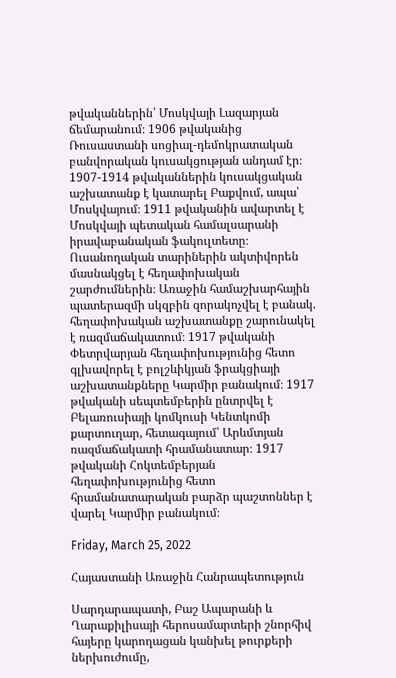թվականներին՝ Մոսկվայի Լազարյան ճեմարանում։ 1906 թվականից Ռուսաստանի սոցիալ-դեմոկրատական բանվորական կուսակցության անդամ էր։ 1907-1914 թվականներին կուսակցական աշխատանք է կատարել Բաքվում, ապա՝ Մոսկվայում։ 1911 թվականին ավարտել է Մոսկվայի պետական համալսարանի իրավաբանական ֆակուլտետը։ Ուսանողական տարիներին ակտիվորեն մասնակցել է հեղափոխական շարժումներին։ Առաջին համաշխարհային պատերազմի սկզբին զորակոչվել է բանակ. հեղափոխական աշխատանքը շարունակել է ռազմաճակատում։ 1917 թվականի Փետրվարյան հեղափոխությունից հետո գլխավորել է բոլշևիկյան ֆրակցիայի աշխատանքները Կարմիր բանակում։ 1917 թվականի սեպտեմբերին ընտրվել է Բելառուսիայի կոմկուսի Կենտկոմի քարտուղար, հետագայում՝ Արևմտյան ռազմաճակատի հրամանատար։ 1917 թվականի Հոկտեմբերյան հեղափոխությունից հետո հրամանատարական բարձր պաշտոններ է վարել Կարմիր բանակում։

Friday, March 25, 2022

Հայաստանի Առաջին Հանրապետություն

Սարդարապատի, Բաշ Ապարանի և Ղարաքիլիսայի հերոսամարտերի շնորհիվ հայերը կարողացան կանխել թուրքերի ներխուժումը,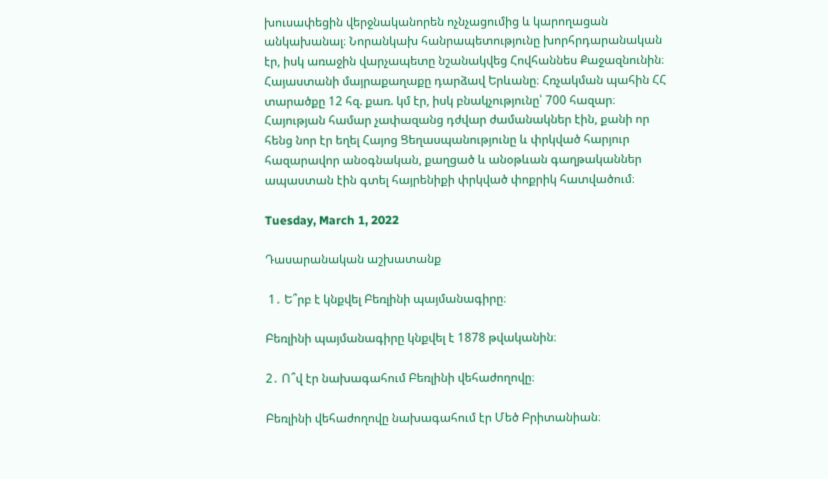խուսափեցին վերջնականորեն ոչնչացումից և կարողացան անկախանալ։ Նորանկախ հանրապետությունը խորհրդարանական էր, իսկ առաջին վարչապետը նշանակվեց Հովհաննես Քաջազնունին։ Հայաստանի մայրաքաղաքը դարձավ Երևանը։ Հռչակման պահին ՀՀ տարածքը 12 հզ. քառ. կմ էր, իսկ բնակչությունը՝ 700 հազար։ Հայության համար չափազանց դժվար ժամանակներ էին, քանի որ հենց նոր էր եղել Հայոց Ցեղասպանությունը և փրկված հարյուր հազարավոր անօգնական, քաղցած և անօթևան գաղթականներ ապաստան էին գտել հայրենիքի փրկված փոքրիկ հատվածում։

Tuesday, March 1, 2022

Դասարանական աշխատանք

 1․ Ե՞րբ է կնքվել Բեռլինի պայմանագիրը։

Բեռլինի պայմանագիրը կնքվել է 1878 թվականին։

2․ Ո՞վ էր նախագահում Բեռլինի վեհաժողովը։

Բեռլինի վեհաժողովը նախագահում էր Մեծ Բրիտանիան։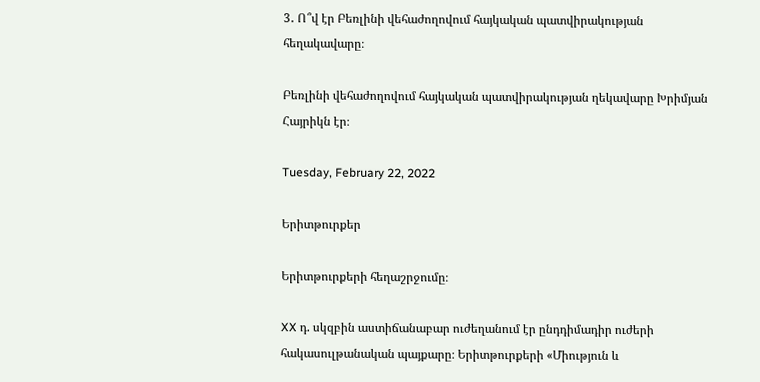3․ Ո՞վ էր Բեռլինի վեհաժողովում հայկական պատվիրակության հեղակավարը։

Բեռլինի վեհաժողովում հայկական պատվիրակության ղեկավարը Խրիմյան Հայրիկն էր։

Tuesday, February 22, 2022

Երիտթուրքեր

Երիտթուրքերի հեղաշրջումը։

XX դ. սկզբին աստիճանաբար ուժեղանում էր ընդդիմադիր ուժերի հակասուլթանական պայքարը։ Երիտթուրքերի «Միություն և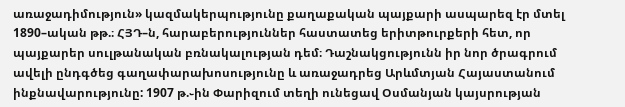առաջադիմություն» կազմակերպությունը քաղաքական պայքարի ասպարեզ էր մտել 1890–ական թթ.։ ՀՅԴ–ն, հարաբերություններ հաստատեց երիտթուրքերի հետ, որ պայքարեր սուլթանական բռնակալության դեմ։ Դաշնակցությունն իր նոր ծրագրում ավելի ընդգծեց գաղափարախոսությունը և առաջադրեց Արևմտյան Հայաստանում ինքնավարությունը: 1907 թ.֊ին Փարիզում տեղի ունեցավ Օսմանյան կայսրության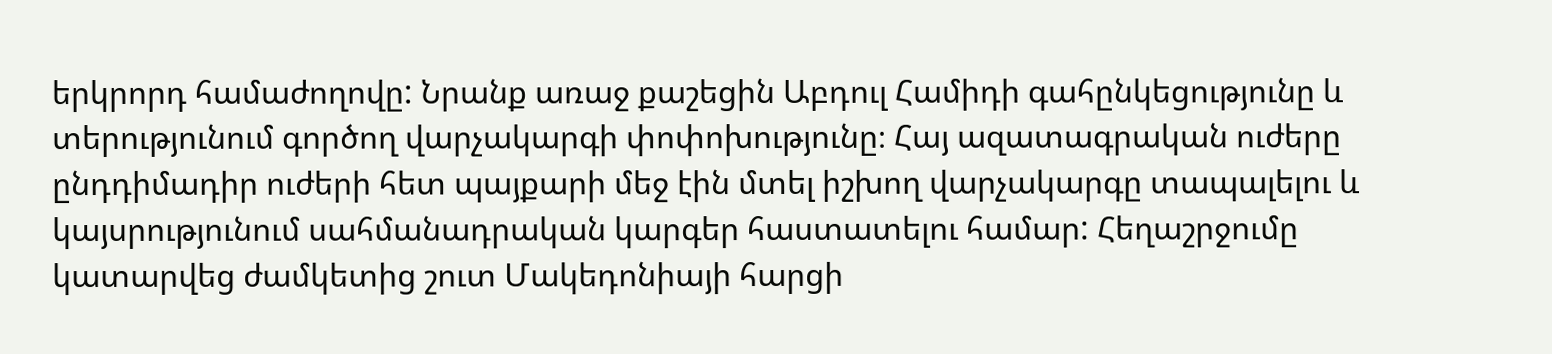երկրորդ համաժողովը: Նրանք առաջ քաշեցին Աբդուլ Համիդի գահընկեցությունը և տերությունում գործող վարչակարգի փոփոխությունը։ Հայ ազատագրական ուժերը ընդդիմադիր ուժերի հետ պայքարի մեջ էին մտել իշխող վարչակարգը տապալելու և կայսրությունում սահմանադրական կարգեր հաստատելու համար: Հեղաշրջումը կատարվեց ժամկետից շուտ Մակեդոնիայի հարցի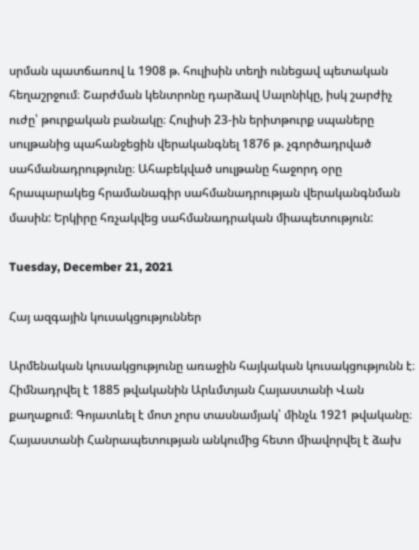սրման պատճառով և 1908 թ. հուլիսին տեղի ունեցավ պետական հեղաշրջում։ Շարժման կենտրոնը դարձավ Սալոնիկը, իսկ շարժիչ ուժը՝ թուրքական բանակը։ Հուլիսի 23-ին երիտթուրք սպաները սուլթանից պահանջեցին վերականգնել 1876 թ. չգործադրված սահմանադրությունը։ Ահաբեկված սուլթանը հաջորդ օրը հրապարակեց հրամանագիր սահմանադրության վերականգնման մասին: Երկիրը հռչակվեց սահմանադրական միապետություն:

Tuesday, December 21, 2021

Հայ ազգային կուսակցություններ

Արմենական կուսակցությունը առաջին հայկական կուսակցությունն է։ Հիմնադրվել է 1885 թվականին Արևմտյան Հայաստանի Վան քաղաքում։ Գոյատևել է մոտ չորս տասնամյակ՝ մինչև 1921 թվականը։ Հայաստանի Հանրապետության անկումից հետո միավորվել է ձախ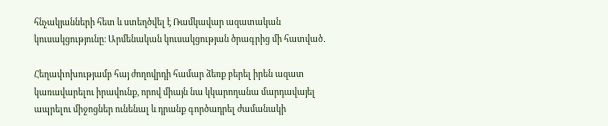հնչակյանների հետ և ստեղծվել է Ռամկավար ազատական կուսակցությունը։ Արմենական կուսակցության ծրագրից մի հատված․

Հեղափոխությամբ հայ ժողովրդի համար ձեռք բերել իրեն ազատ կառավարելու իրավունք, որով միայն նա կկարողանա մարդավայել ապրելու միջոցներ ունենալ և դրանք գործադրել ժամանակի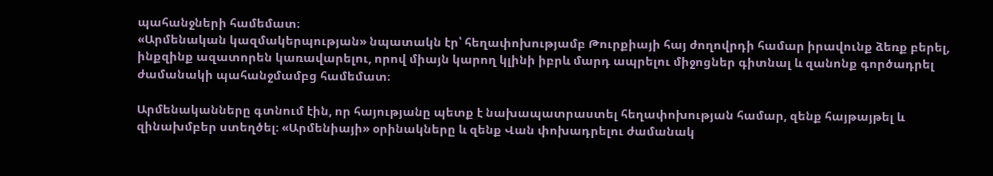պահանջների համեմատ։
«Արմենական կազմակերպության» նպատակն էր՝ հեղափոխությամբ Թուրքիայի հայ ժողովրդի համար իրավունք ձեռք բերել, ինքզինք ազատորեն կառավարելու, որով միայն կարող կլինի իբրև մարդ ապրելու միջոցներ գիտնալ և զանոնք գործադրել ժամանակի պահանջմամբց համեմատ։

Արմենականները գտնում էին, որ հայությանը պետք է նախապատրաստել հեղափոխության համար, զենք հայթայթել և զինախմբեր ստեղծել։ «Արմենիայի» օրինակները և զենք Վան փոխադրելու ժամանակ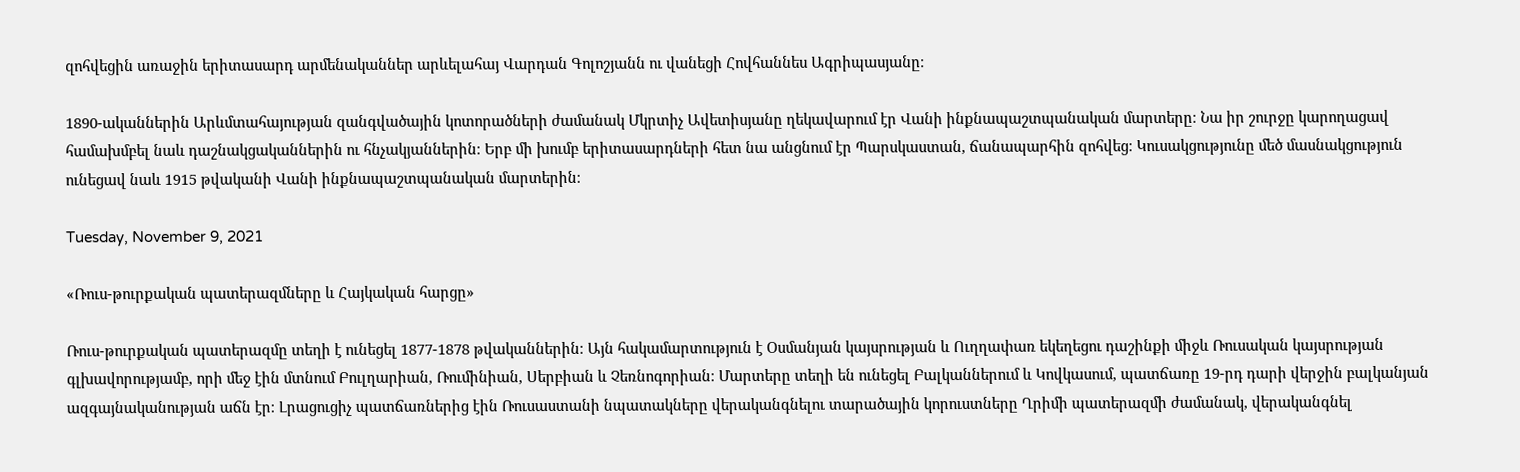զոհվեցին առաջին երիտասարդ արմենականներ արևելահայ Վարդան Գոլոշյանն ու վանեցի Հովհաննես Ագրիպասյանը։

1890-ականներին Արևմտահայության զանգվածային կոտորածների ժամանակ Մկրտիչ Ավետիսյանը ղեկավարում էր Վանի ինքնապաշտպանական մարտերը։ Նա իր շուրջը կարողացավ համախմբել նաև դաշնակցականներին ու հնչակյաններին։ Երբ մի խումբ երիտասարդների հետ նա անցնում էր Պարսկաստան, ճանապարհին զոհվեց։ Կուսակցությունը մեծ մասնակցություն ունեցավ նաև 1915 թվականի Վանի ինքնապաշտպանական մարտերին։

Tuesday, November 9, 2021

«Ռուս-թուրքական պատերազմները և Հայկական հարցը»

Ռուս-թուրքական պատերազմը տեղի է ունեցել 1877-1878 թվականներին։ Այն հակամարտություն է Օսմանյան կայսրության և Ուղղափառ եկեղեցու դաշինքի միջև Ռուսական կայսրության գլխավորությամբ, որի մեջ էին մտնում Բուլղարիան, Ռումինիան, Սերբիան և Չեռնոգորիան։ Մարտերը տեղի են ունեցել Բալկաններում և Կովկասում, պատճառը 19-րդ դարի վերջին բալկանյան ազգայնականության աճն էր։ Լրացուցիչ պատճառներից էին Ռուսաստանի նպատակները վերականգնելու տարածային կորուստները Ղրիմի պատերազմի ժամանակ, վերականգնել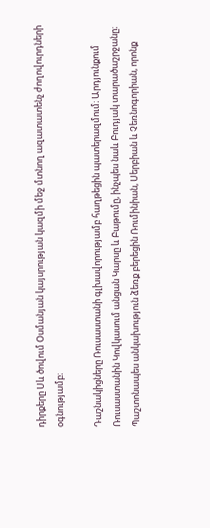դիրքերը Սև ծովում Օսմանյան կայսրության կազմի մեջ մտնող ազատատենչ ժողովուրդների օգնությամբ։

Դաշնակիցները Ռուսաստանի գլխավորությամբ հաղթեցին պատերազմում։ Արդյունքում Ռուսաստանին Կովկասում անցան Կարսը և Բաթումը, ինչպես նաև Բուդյակ տարածաշրջանը։ Պաշտոնապես անկախություն ձեռք բերեցին Ռումինիան, Սերբիան և Չեռնոգորիան, որոնք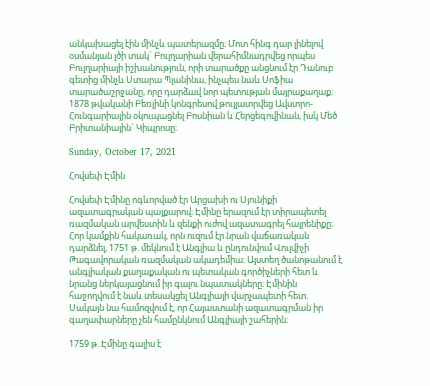անկախացել էին մինչև պատերազմը։ Մոտ հինգ դար լինելով օսմանյան լծի տակ` Բուլղարիան վերահիմնադրվեց որպես Բուլղարիայի իշխանություն, որի տարածքը անցնում էր Դանուբ գետից մինչև Ստարա Պլանինա, ինչպես նաև Սոֆիա տարածաշրջանը, որը դարձավ նոր պետության մայրաքաղաք։ 1878 թվականի Բեռլինի կոնգրեսով թույլատրվեց Ավստրո-Հունգարիային օկուպացնել Բոսնիան և Հերցեգովինան, իսկ Մեծ Բրիտանիային` Կիպրոսը։

Sunday, October 17, 2021

Հովսեփ Էմին

Հովսեփ Էմինը ոգևորված էր Արցախի ու Սյունիքի ազատագրական պայքարով։ Էմինը երազում էր տիրապետել ռազմական արվեստին և զենքի ուժով ազատագրել հայրենիքը։ Հոր կամքին հակառակ, որն ուզում էր նրան վաճառական դարձնել, 1751 թ. մեկնում է Անգլիա և ընդունվում Վուլվիչի Թագավորական ռազմական ակադեմիա։ Այստեղ ծանոթանում է անգլիական քաղաքական ու պետական գործիչների հետ և նրանց ներկայացնում իր գալու նպատակները։ Էմինին հաջողվում է նաև տեսակցել Անգլիայի վարչապետի հետ։ Սակայն նա համոզվում է, որ Հայաստանի ազատագրման իր գաղափարները չեն համընկնում Անգլիայի շահերին։

1759 թ. Էմինը գալիս է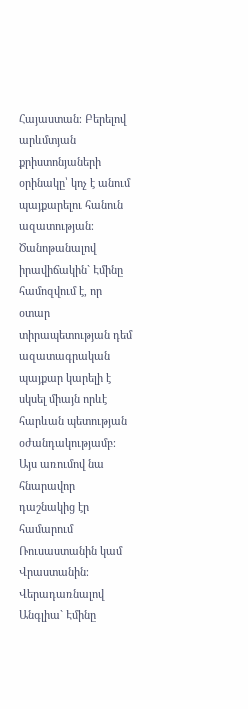Հայաստան։ Բերելով արևմտյան քրիստոնյաների օրինակը՝ կոչ է անում պայքարելու հանուն ազատության։ Ծանոթանալով իրավիճակին` Էմինը համոզվում է, որ օտար տիրապետության դեմ ազատագրական պայքար կարելի է սկսել միայն որևէ հարևան պետության օժանդակությամբ։ Այս առումով նա հնարավոր դաշնակից էր համարում Ռուսաստանին կամ Վրաստանին։ Վերադառնալով Անգլիա` Էմինը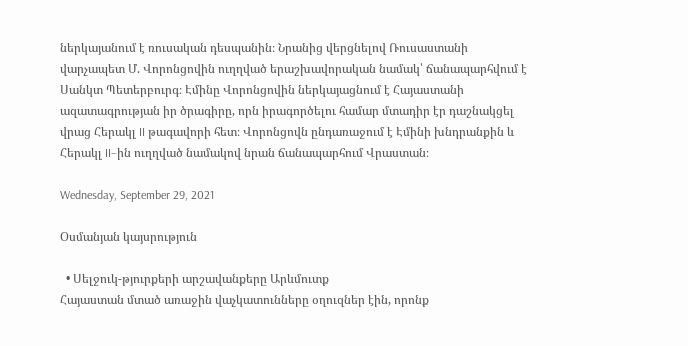ներկայանում է ռուսական դեսպանին։ Նրանից վերցնելով Ռուսաստանի վարչապետ Մ. Վորոնցովին ուղղված երաշխավորական նամակ՝ ճանապարհվում է Սանկտ Պետերբուրգ։ Էմինը Վորոնցովին ներկայացնում է Հայաստանի ազատագրության իր ծրագիրը, որն իրագործելու համար մտադիր էր դաշնակցել վրաց Հերակլ II թագավորի հետ։ Վորոնցովն ընդառաջում է Էմինի խնդրանքին և Հերակլ II–ին ուղղված նամակով նրան ճանապարհում Վրաստան։

Wednesday, September 29, 2021

Օսմանյան կայսրություն

  • Սելջուկ-թյուրքերի արշավանքերը Արևմուտք
Հայաստան մտած առաջին վաչկատունները օղուզներ էին, որոնք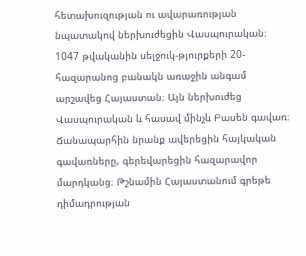հետախուզության ու ավարառության նպատակով ներխուժեցին Վասպուրական։ 1047 թվականին սելջուկ-թյուրքերի 20-հազարանոց բանակն առաջին անգամ արշավեց Հայաստան։ Այն ներխուժեց Վասպուրական և հասավ մինչև Բասեն գավառ։ Ճանապարհին նրանք ավերեցին հայկական գավառները, գերեվարեցին հազարավոր մարդկանց։ Թշնամին Հայաստանում գրեթե դիմադրության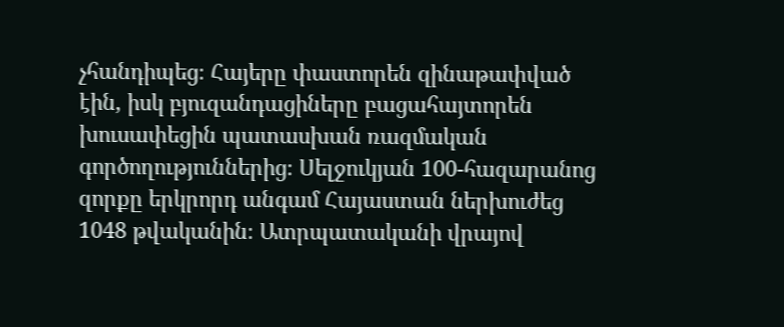չհանդիպեց։ Հայերը փաստորեն զինաթափված էին, իսկ բյուզանդացիները բացահայտորեն խուսափեցին պատասխան ռազմական գործողություններից։ Սելջուկյան 100-հազարանոց զորքը երկրորդ անգամ Հայաստան ներխուժեց 1048 թվականին։ Ատրպատականի վրայով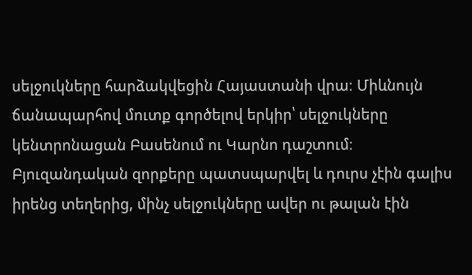սելջուկները հարձակվեցին Հայաստանի վրա։ Միևնույն ճանապարհով մուտք գործելով երկիր՝ սելջուկները կենտրոնացան Բասենում ու Կարնո դաշտում։ Բյուզանդական զորքերը պատսպարվել և դուրս չէին գալիս իրենց տեղերից, մինչ սելջուկները ավեր ու թալան էին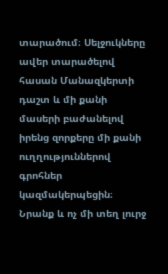տարածում։ Սելջուկները ավեր տարածելով հասան Մանազկերտի դաշտ և մի քանի մասերի բաժանելով իրենց զորքերը մի քանի ուղղություններով գրոհներ կազմակերպեցին։ Նրանք և ոչ մի տեղ լուրջ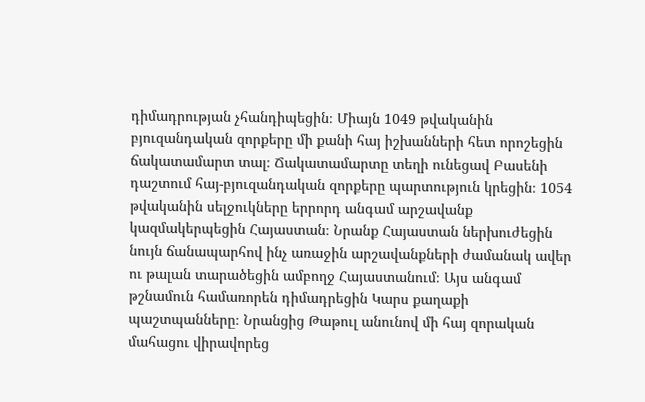դիմադրության չհանդիպեցին։ Միայն 1049 թվականին բյուզանդական զորքերը մի քանի հայ իշխանների հետ որոշեցին ճակատամարտ տալ։ Ճակատամարտը տեղի ունեցավ Բասենի դաշտում հայ-բյուզանդական զորքերը պարտություն կրեցին։ 1054 թվականին սելջուկները երրորդ անգամ արշավանք կազմակերպեցին Հայաստան։ Նրանք Հայաստան ներխուժեցին նույն ճանապարհով ինչ առաջին արշավանքների ժամանակ ավեր ու թալան տարածեցին ամբողջ Հայաստանում։ Այս անգամ թշնամուն համառորեն դիմադրեցին Կարս քաղաքի պաշտպանները։ Նրանցից Թաթուլ անունով մի հայ զորական մահացու վիրավորեց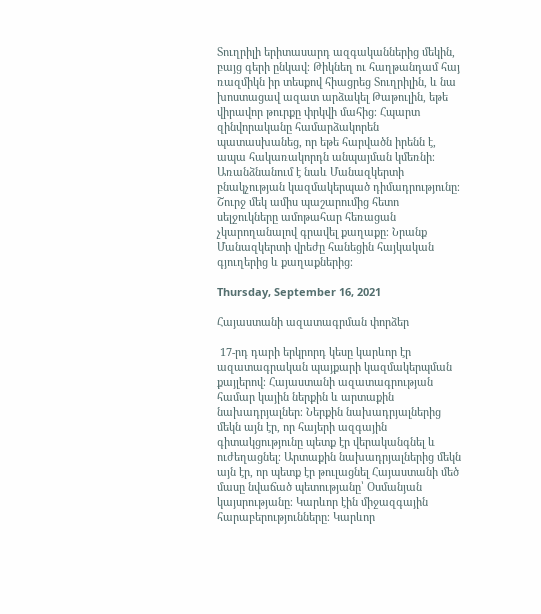Տուղրիլի երիտասարդ ազգականներից մեկին, բայց գերի ընկավ։ Թիկնեղ ու հաղթանդամ հայ ռազմիկն իր տեսքով հիացրեց Տուղրիլին, և նա խոստացավ ազատ արձակել Թաթուլին, եթե վիրավոր թուրքը փրկվի մահից։ Հպարտ զինվորականը համարձակորեն պատասխանեց, որ եթե հարվածն իրենն է, ապա հակառակորդն անպայման կմեռնի։ Առանձնանում է նաև Մանազկերտի բնակչության կազմակերպած դիմադրությունը։ Շուրջ մեկ ամիս պաշարումից հետո սելջուկները ամոթահար հեռացան չկարողանալով գրավել քաղաքը։ Նրանք Մանազկերտի վրեժը հանեցին հայկական գյուղերից և քաղաքներից։

Thursday, September 16, 2021

Հայաստանի ազատագրման փորձեր

 17-րդ դարի երկրորդ կեսը կարևոր էր ազատագրական պայքարի կազմակերպման քայլերով։ Հայաստանի ազատագրության համար կային ներքին և արտաքին նախադրյալներ։ Ներքին նախադրյալներից մեկն այն էր, որ հայերի ազգային գիտակցությունը պետք էր վերականգնել և ուժեղացնել։ Արտաքին նախադրյալներից մեկն այն էր, որ պետք էր թուլացնել Հայաստանի մեծ մասը նվաճած պետությանը՝ Օսմանյան կայսրությանը։ Կարևոր էին միջազգային հարաբերությունները։ Կարևոր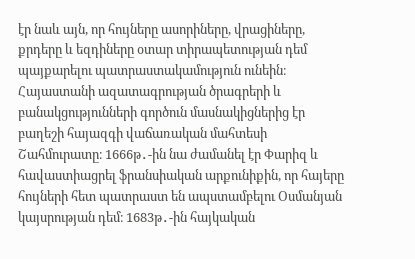էր նաև այն, որ հույները ասորիները, վրացիները, քրդերը և եզդիները օտար տիրապետության դեմ պայքարելու պատրաստակամություն ունեին։ Հայաստանի ազատագրության ծրագրերի և բանակցությունների գործուն մասնակիցներից էր բաղեշի հայազգի վաճառական մահտեսի Շահմուրատը։ 1666թ․-ին նա ժամանել էր Փարիզ և հավաստիացրել ֆրանսիական արքունիքին, որ հայերը հույների հետ պատրաստ են ապստամբելու Օսմանյան կայսրության դեմ։ 1683թ․-ին հայկական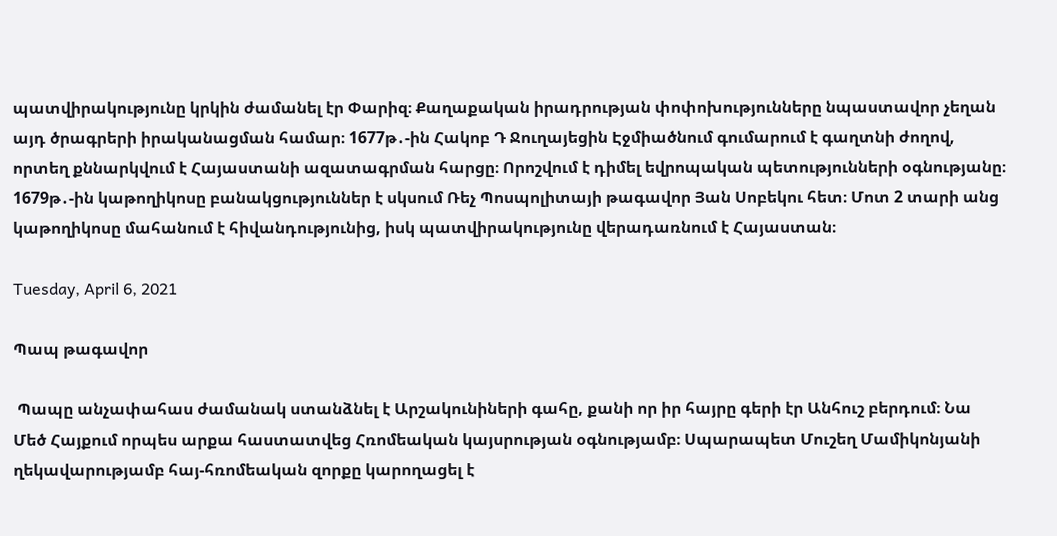պատվիրակությունը կրկին ժամանել էր Փարիզ։ Քաղաքական իրադրության փոփոխությունները նպաստավոր չեղան այդ ծրագրերի իրականացման համար։ 1677թ․-ին Հակոբ Դ Ջուղայեցին Էջմիածնում գումարում է գաղտնի ժողով, որտեղ քննարկվում է Հայաստանի ազատագրման հարցը։ Որոշվում է դիմել եվրոպական պետությունների օգնությանը։ 1679թ․-ին կաթողիկոսը բանակցություններ է սկսում Ռեչ Պոսպոլիտայի թագավոր Յան Սոբեկու հետ։ Մոտ 2 տարի անց կաթողիկոսը մահանում է հիվանդությունից, իսկ պատվիրակությունը վերադառնում է Հայաստան։

Tuesday, April 6, 2021

Պապ թագավոր

 Պապը անչափահաս ժամանակ ստանձնել է Արշակունիների գահը, քանի որ իր հայրը գերի էր Անհուշ բերդում։ Նա Մեծ Հայքում որպես արքա հաստատվեց Հռոմեական կայսրության օգնությամբ։ Սպարապետ Մուշեղ Մամիկոնյանի ղեկավարությամբ հայ-հռոմեական զորքը կարողացել է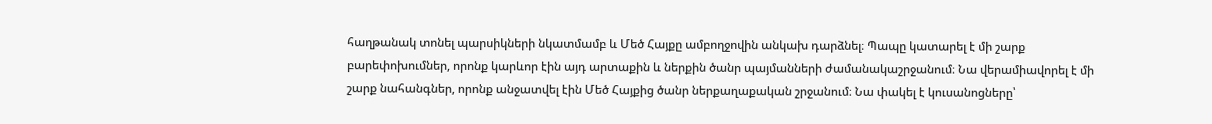հաղթանակ տոնել պարսիկների նկատմամբ և Մեծ Հայքը ամբողջովին անկախ դարձնել։ Պապը կատարել է մի շարք բարեփոխումներ, որոնք կարևոր էին այդ արտաքին և ներքին ծանր պայմանների ժամանակաշրջանում։ Նա վերամիավորել է մի շարք նահանգներ, որոնք անջատվել էին Մեծ Հայքից ծանր ներքաղաքական շրջանում։ Նա փակել է կուսանոցները՝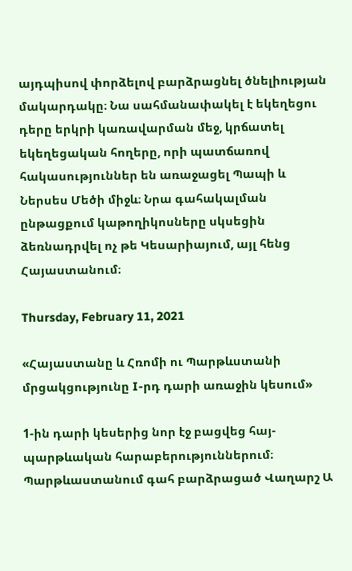այդպիսով փորձելով բարձրացնել ծնելիության մակարդակը։ Նա սահմանափակել է եկեղեցու դերը երկրի կառավարման մեջ, կրճատել եկեղեցական հողերը, որի պատճառով հակասություններ են առաջացել Պապի և Ներսես Մեծի միջև։ Նրա գահակալման ընթացքում կաթողիկոսները սկսեցին ձեռնադրվել ոչ թե Կեսարիայում, այլ հենց Հայաստանում։

Thursday, February 11, 2021

«Հայաստանը և Հռոմի ու Պարթևստանի մրցակցությունը I-րդ դարի առաջին կեսում»

1-ին դարի կեսերից նոր էջ բացվեց հայ-պարթևական հարաբերություններում։ Պարթևաստանում գահ բարձրացած Վաղարշ Ա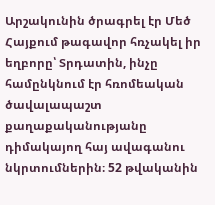Արշակունին ծրագրել էր Մեծ Հայքում թագավոր հռչակել իր եղբորը՝ Տրդատին, ինչը համընկնում էր հռոմեական ծավալապաշտ քաղաքականությանը դիմակայող հայ ավագանու նկրտումներին։ 52 թվականին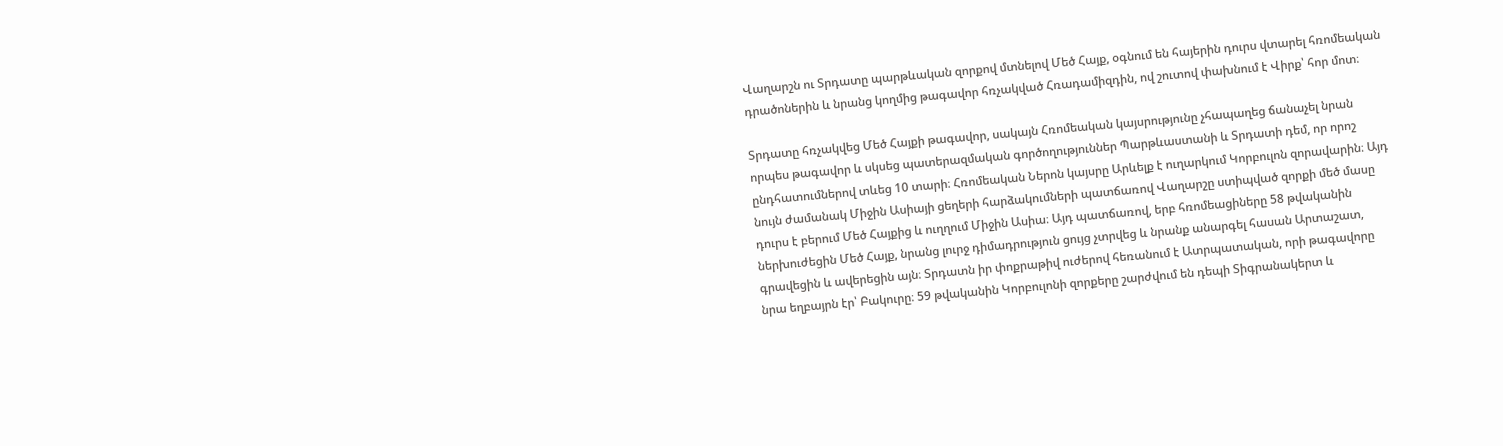Վաղարշն ու Տրդատը պարթևական զորքով մտնելով Մեծ Հայք, օգնում են հայերին դուրս վտարել հռոմեական դրածոներին և նրանց կողմից թագավոր հռչակված Հռադամիզդին, ով շուտով փախնում է Վիրք՝ հոր մոտ։

Տրդատը հռչակվեց Մեծ Հայքի թագավոր, սակայն Հռոմեական կայսրությունը չհապաղեց ճանաչել նրան որպես թագավոր և սկսեց պատերազմական գործողություններ Պարթևաստանի և Տրդատի դեմ, որ որոշ ընդհատումներով տևեց 10 տարի։ Հռոմեական Ներոն կայսրը Արևելք է ուղարկում Կորբուլոն զորավարին։ Այդ նույն ժամանակ Միջին Ասիայի ցեղերի հարձակումների պատճառով Վաղարշը ստիպված զորքի մեծ մասը դուրս է բերում Մեծ Հայքից և ուղղում Միջին Ասիա։ Այդ պատճառով, երբ հռոմեացիները 58 թվականին ներխուժեցին Մեծ Հայք, նրանց լուրջ դիմադրություն ցույց չտրվեց և նրանք անարգել հասան Արտաշատ, գրավեցին և ավերեցին այն։ Տրդատն իր փոքրաթիվ ուժերով հեռանում է Ատրպատական, որի թագավորը նրա եղբայրն էր՝ Բակուրը։ 59 թվականին Կորբուլոնի զորքերը շարժվում են դեպի Տիգրանակերտ և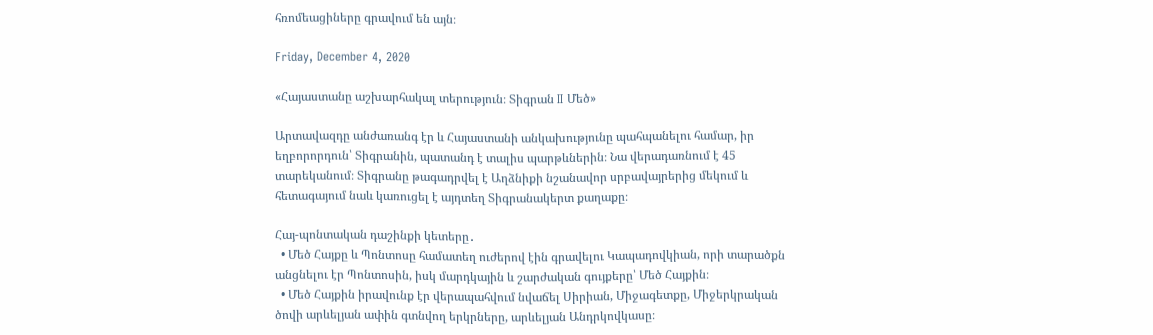հռոմեացիները գրավում են այն։

Friday, December 4, 2020

«Հայաստանը աշխարհակալ տերություն։ Տիգրան II Մեծ»

Արտավազդը անժառանգ էր և Հայաստանի անկախությունը պահպանելու համար, իր եղբորորդուն՝ Տիգրանին, պատանդ է տալիս պարթևներին։ Նա վերադառնում է 45 տարեկանում։ Տիգրանը թագադրվել է Աղձնիքի նշանավոր սրբավայրերից մեկում և հետագայում նաև կառուցել է այդտեղ Տիգրանակերտ քաղաքը։

Հայ-պոնտական դաշինքի կետերը․
  • Մեծ Հայքը և Պոնտոսը համատեղ ուժերով էին գրավելու Կապադովկիան, որի տարածքն անցնելու էր Պոնտոսին, իսկ մարդկային և շարժական գույքերը՝ Մեծ Հայքին։
  • Մեծ Հայքին իրավունք էր վերապահվում նվաճել Սիրիան, Միջագետքը, Միջերկրական ծովի արևելյան ափին գտնվող երկրները, արևելյան Անդրկովկասը։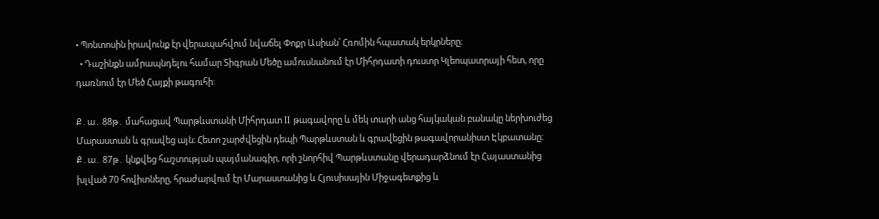• Պոնտոսին իրավունք էր վերապահվում նվաճել Փոքր Ասիան՝ Հռոմին հպատակ երկրները։
  • Դաշինքն ամրապնդելու համար Տիգրան Մեծը ամուսնանում էր Միհրդատի դուստր Կլեոպատրայի հետ, որը դառնում էր Մեծ Հայքի թագուհի:

Ք․ա․ 88թ․ մահացավ Պարթևստանի Միհրդատ II թագավորը և մեկ տարի անց հայկական բանակը ներխուժեց Մարաստան և գրավեց այն։ Հետո շարժվեցին դեպի Պարթևստան և գրավեցին թագավորանիստ Էկբատանը։ Ք․ա․ 87թ․ կնքվեց հաշտության պայմանագիր, որի շնորհիվ Պարթևստանը վերադարձնում էր Հայաստանից խլված 70 հովիտները, հրաժարվում էր Մարաստանից և Հյուսիսային Միջագետքից և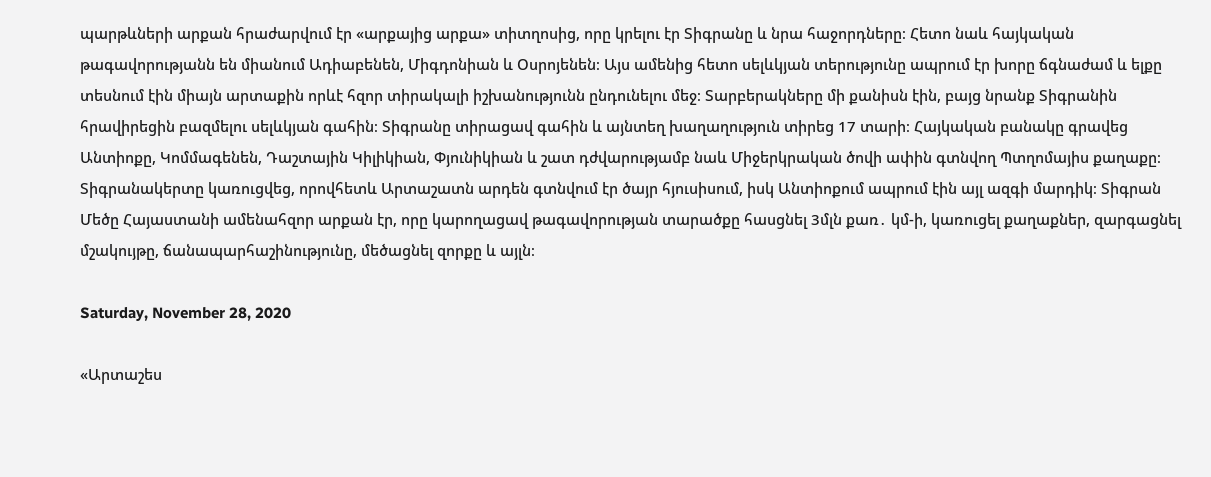պարթևների արքան հրաժարվում էր «արքայից արքա» տիտղոսից, որը կրելու էր Տիգրանը և նրա հաջորդները։ Հետո նաև հայկական թագավորությանն են միանում Ադիաբենեն, Միգդոնիան և Օսրոյենեն։ Այս ամենից հետո սելևկյան տերությունը ապրում էր խորը ճգնաժամ և ելքը տեսնում էին միայն արտաքին որևէ հզոր տիրակալի իշխանությունն ընդունելու մեջ։ Տարբերակները մի քանիսն էին, բայց նրանք Տիգրանին հրավիրեցին բազմելու սելևկյան գահին։ Տիգրանը տիրացավ գահին և այնտեղ խաղաղություն տիրեց 17 տարի։ Հայկական բանակը գրավեց Անտիոքը, Կոմմագենեն, Դաշտային Կիլիկիան, Փյունիկիան և շատ դժվարությամբ նաև Միջերկրական ծովի ափին գտնվող Պտղոմայիս քաղաքը։ Տիգրանակերտը կառուցվեց, որովհետև Արտաշատն արդեն գտնվում էր ծայր հյուսիսում, իսկ Անտիոքում ապրում էին այլ ազգի մարդիկ։ Տիգրան Մեծը Հայաստանի ամենահզոր արքան էր, որը կարողացավ թագավորության տարածքը հասցնել 3մլն քառ․ կմ-ի, կառուցել քաղաքներ, զարգացնել մշակույթը, ճանապարհաշինությունը, մեծացնել զորքը և այլն։

Saturday, November 28, 2020

«Արտաշես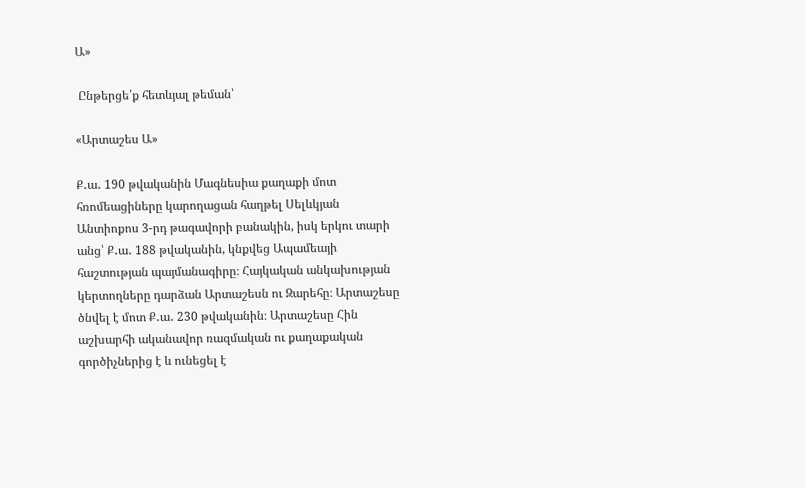Ա»

 Ընթերցե՛ք հետևյալ թեման՝

«Արտաշես Ա»

Ք․ա․ 190 թվականին Մագնեսիա քաղաքի մոտ հռոմեացիները կարողացան հաղթել Սելևկյան Անտիոքոս 3-րդ թագավորի բանակին, իսկ երկու տարի անց՝ Ք․ա․ 188 թվականին, կնքվեց Ապամեայի հաշտության պայմանագիրը։ Հայկական անկախության կերտողները դարձան Արտաշեսն ու Զարեհը։ Արտաշեսը ծնվել է մոտ Ք․ա․ 230 թվականին։ Արտաշեսը Հին աշխարհի ականավոր ռազմական ու քաղաքական գործիչներից է և ունեցել է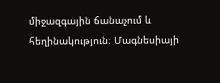միջազգային ճանաչում և հեղինակություն։ Մագնեսիայի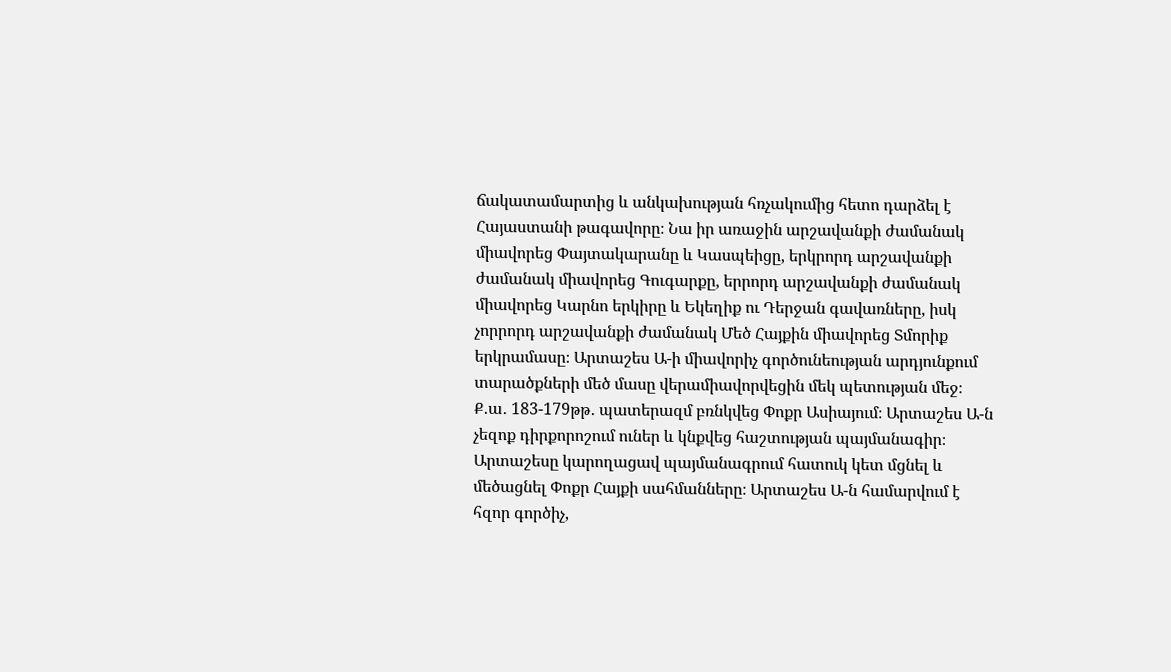ճակատամարտից և անկախության հռչակումից հետո դարձել է Հայաստանի թագավորը։ Նա իր առաջին արշավանքի ժամանակ միավորեց Փայտակարանը և Կասպեիցը, երկրորդ արշավանքի ժամանակ միավորեց Գուգարքը, երրորդ արշավանքի ժամանակ միավորեց Կարնո երկիրը և Եկեղիք ու Դերջան գավառները, իսկ չորրորդ արշավանքի ժամանակ Մեծ Հայքին միավորեց Տմորիք երկրամասը։ Արտաշես Ա-ի միավորիչ գործունեության արդյունքում տարածքների մեծ մասը վերամիավորվեցին մեկ պետության մեջ։ Ք․ա․ 183-179թթ․ պատերազմ բռնկվեց Փոքր Ասիայում։ Արտաշես Ա-ն չեզոք դիրքորոշում ուներ և կնքվեց հաշտության պայմանագիր։ Արտաշեսը կարողացավ պայմանագրում հատուկ կետ մցնել և մեծացնել Փոքր Հայքի սահմանները։ Արտաշես Ա-ն համարվում է հզոր գործիչ,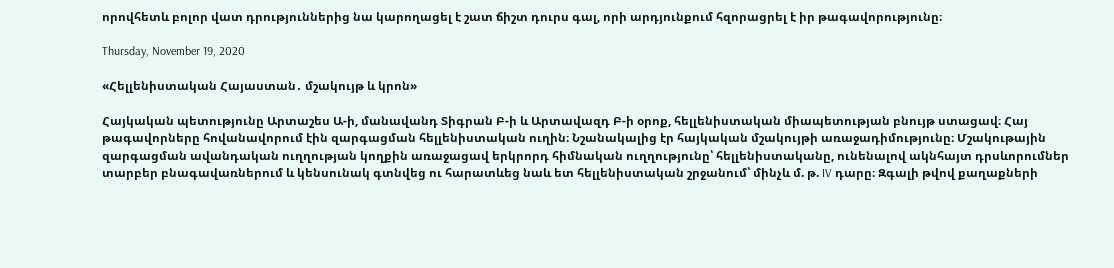որովհետև բոլոր վատ դրություններից նա կարողացել է շատ ճիշտ դուրս գալ, որի արդյունքում հզորացրել է իր թագավորությունը։

Thursday, November 19, 2020

«Հելլենիստական Հայաստան․ մշակույթ և կրոն»

Հայկական պետությունը Արտաշես Ա-ի, մանավանդ Տիգրան Բ-ի և Արտավազդ Բ-ի օրոք, հելլենիստական միապետության բնույթ ստացավ։ Հայ թագավորները հովանավորում էին զարգացման հելլենիստական ուղին։ Նշանակալից էր հայկական մշակույթի առաջադիմությունը։ Մշակութային զարգացման ավանդական ուղղության կողքին առաջացավ երկրորդ հիմնական ուղղությունը՝ հելլենիստականը, ունենալով ակնհայտ դրսևորումներ տարբեր բնագավառներում և կենսունակ գտնվեց ու հարատևեց նաև ետ հելլենիստական շրջանում՝ մինչև մ. թ. IV դարը։ Զգալի թվով քաղաքների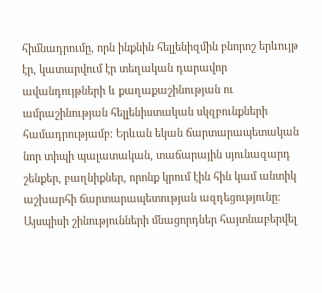հիմնադրումը, որն ինքնին հելլենիզմին բնորոշ երևույթ էր, կատարվում էր տեղական դարավոր ավանդույթների և քաղաքաշինության ու ամրաշինության հելլենիստական սկզբունքների համադրությամբ։ Երևան եկան ճարտարապետական նոր տիպի պալատական, տաճարային սյունազարդ շենքեր, բաղնիքներ, որոնք կրում էին հին կամ անտիկ աշխարհի ճարտարապետության ազդեցությունը։ Այսպիսի շինությունների մնացորդներ հայտնաբերվել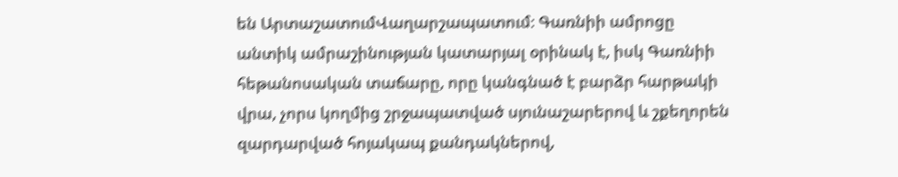են ԱրտաշատումՎաղարշապատում։ Գառնիի ամրոցը անտիկ ամրաշինության կատարյալ օրինակ է, իսկ Գառնիի հեթանոսական տաճարը, որը կանգնած է բարձր հարթակի վրա, չորս կողմից շրջապատված սյունաշարերով և շքեղորեն զարդարված հոյակապ քանդակներով,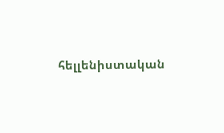հելլենիստական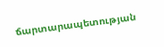ճարտարապետության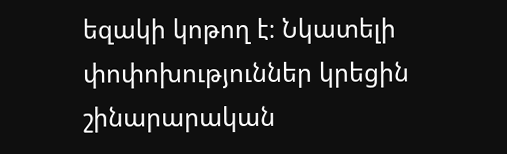եզակի կոթող է։ Նկատելի փոփոխություններ կրեցին շինարարական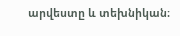արվեստը և տեխնիկան։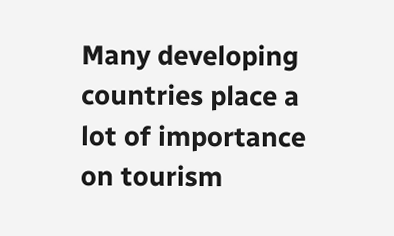Many developing countries place a lot of importance on tourism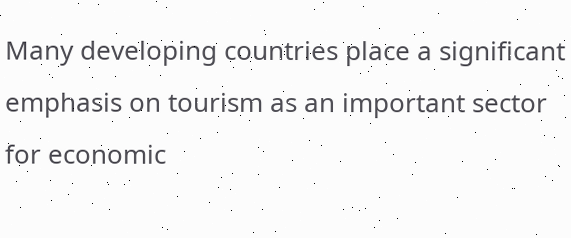Many developing countries place a significant emphasis on tourism as an important sector for economic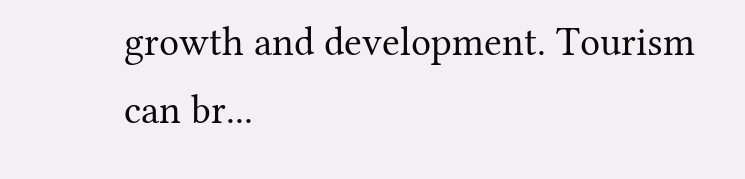growth and development. Tourism can br...